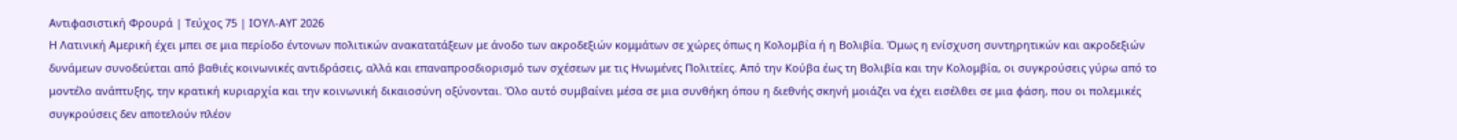Αντιφασιστική Φρουρά | Τεύχος 75 | ΙΟΥΛ-ΑΥΓ 2026
Η Λατινική Αμερική έχει μπει σε μια περίοδο έντονων πολιτικών ανακατατάξεων με άνοδο των ακροδεξιών κομμάτων σε χώρες όπως η Κολομβία ή η Βολιβία. Όμως η ενίσχυση συντηρητικών και ακροδεξιών δυνάμεων συνοδεύεται από βαθιές κοινωνικές αντιδράσεις, αλλά και επαναπροσδιορισμό των σχέσεων με τις Ηνωμένες Πολιτείες. Από την Κούβα έως τη Βολιβία και την Κολομβία, οι συγκρούσεις γύρω από το μοντέλο ανάπτυξης, την κρατική κυριαρχία και την κοινωνική δικαιοσύνη οξύνονται. Όλο αυτό συμβαίνει μέσα σε μια συνθήκη όπου η διεθνής σκηνή μοιάζει να έχει εισέλθει σε μια φάση, που οι πολεμικές συγκρούσεις δεν αποτελούν πλέον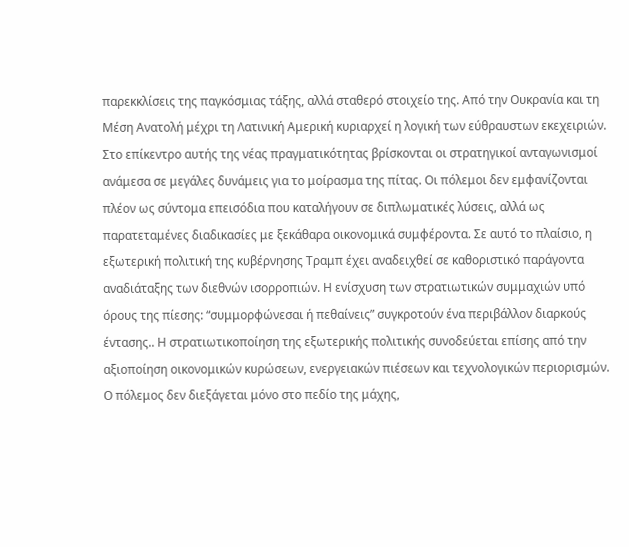παρεκκλίσεις της παγκόσμιας τάξης, αλλά σταθερό στοιχείο της. Από την Ουκρανία και τη Μέση Ανατολή μέχρι τη Λατινική Αμερική κυριαρχεί η λογική των εύθραυστων εκεχειριών. Στο επίκεντρο αυτής της νέας πραγματικότητας βρίσκονται οι στρατηγικοί ανταγωνισμοί ανάμεσα σε μεγάλες δυνάμεις για το μοίρασμα της πίτας. Οι πόλεμοι δεν εμφανίζονται πλέον ως σύντομα επεισόδια που καταλήγουν σε διπλωματικές λύσεις, αλλά ως παρατεταμένες διαδικασίες με ξεκάθαρα οικονομικά συμφέροντα. Σε αυτό το πλαίσιο, η εξωτερική πολιτική της κυβέρνησης Τραμπ έχει αναδειχθεί σε καθοριστικό παράγοντα αναδιάταξης των διεθνών ισορροπιών. Η ενίσχυση των στρατιωτικών συμμαχιών υπό όρους της πίεσης: “συμμορφώνεσαι ή πεθαίνεις” συγκροτούν ένα περιβάλλον διαρκούς έντασης.. Η στρατιωτικοποίηση της εξωτερικής πολιτικής συνοδεύεται επίσης από την αξιοποίηση οικονομικών κυρώσεων, ενεργειακών πιέσεων και τεχνολογικών περιορισμών. Ο πόλεμος δεν διεξάγεται μόνο στο πεδίο της μάχης,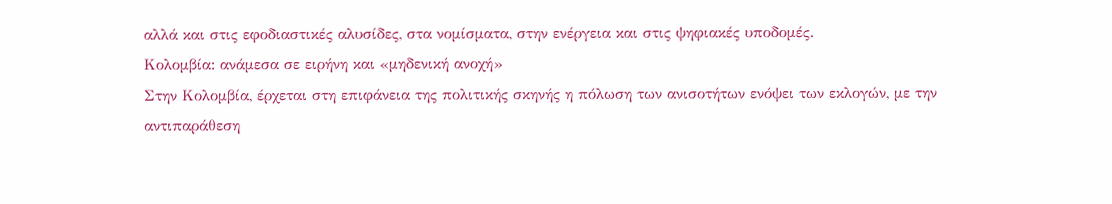αλλά και στις εφοδιαστικές αλυσίδες, στα νομίσματα, στην ενέργεια και στις ψηφιακές υποδομές.
Κολομβία: ανάμεσα σε ειρήνη και «μηδενική ανοχή»
Στην Κολομβία, έρχεται στη επιφάνεια της πολιτικής σκηνής η πόλωση των ανισοτήτων ενόψει των εκλογών, με την αντιπαράθεση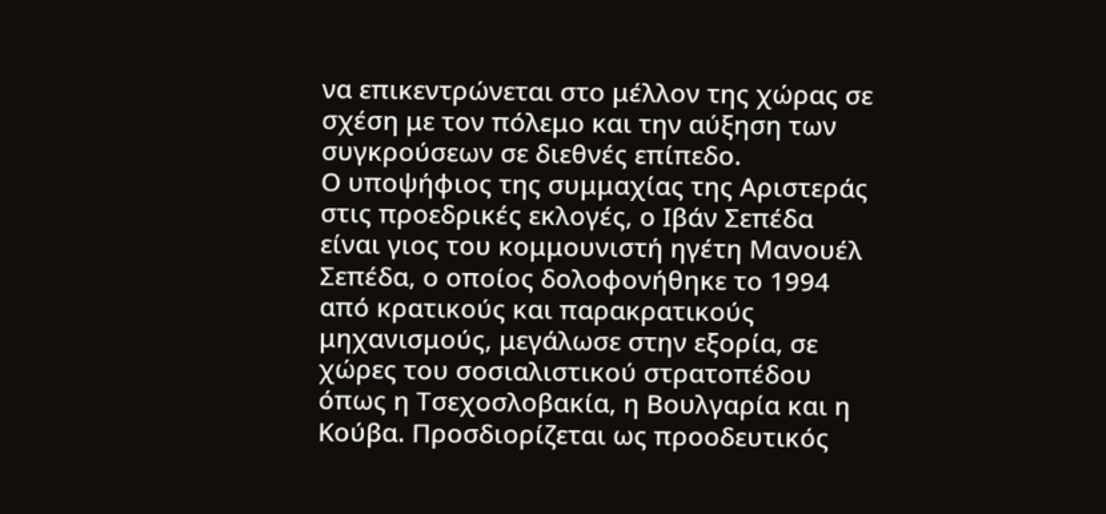να επικεντρώνεται στο μέλλον της χώρας σε σχέση με τον πόλεμο και την αύξηση των συγκρούσεων σε διεθνές επίπεδο.
Ο υποψήφιος της συμμαχίας της Αριστεράς στις προεδρικές εκλογές, ο Ιβάν Σεπέδα είναι γιος του κομμουνιστή ηγέτη Μανουέλ Σεπέδα, ο οποίος δολοφονήθηκε το 1994 από κρατικούς και παρακρατικούς μηχανισμούς, μεγάλωσε στην εξορία, σε χώρες του σοσιαλιστικού στρατοπέδου όπως η Τσεχοσλοβακία, η Βουλγαρία και η Κούβα. Προσδιορίζεται ως προοδευτικός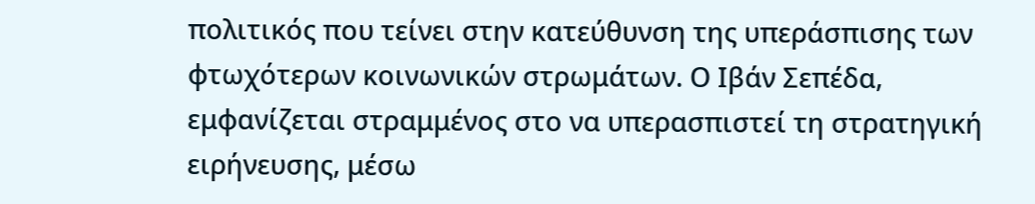πολιτικός που τείνει στην κατεύθυνση της υπεράσπισης των φτωχότερων κοινωνικών στρωμάτων. Ο Ιβάν Σεπέδα, εμφανίζεται στραμμένος στο να υπερασπιστεί τη στρατηγική ειρήνευσης, μέσω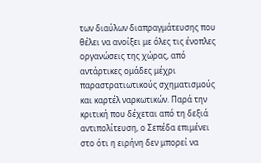των διαύλων διαπραγμάτευσης που θέλει να ανοίξει με όλες τις ένοπλες οργανώσεις της χώρας, από αντάρτικες ομάδες μέχρι παραστρατιωτικούς σχηματισμούς και καρτέλ ναρκωτικών. Παρά την κριτική που δέχεται από τη δεξιά αντιπολίτευση, ο Σεπέδα επιμένει στο ότι η ειρήνη δεν μπορεί να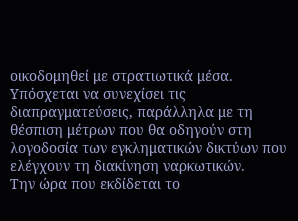οικοδομηθεί με στρατιωτικά μέσα. Υπόσχεται να συνεχίσει τις διαπραγματεύσεις, παράλληλα με τη θέσπιση μέτρων που θα οδηγούν στη λογοδοσία των εγκληματικών δικτύων που ελέγχουν τη διακίνηση ναρκωτικών.
Την ώρα που εκδίδεται το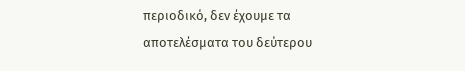περιοδικό, δεν έχουμε τα αποτελέσματα του δεύτερου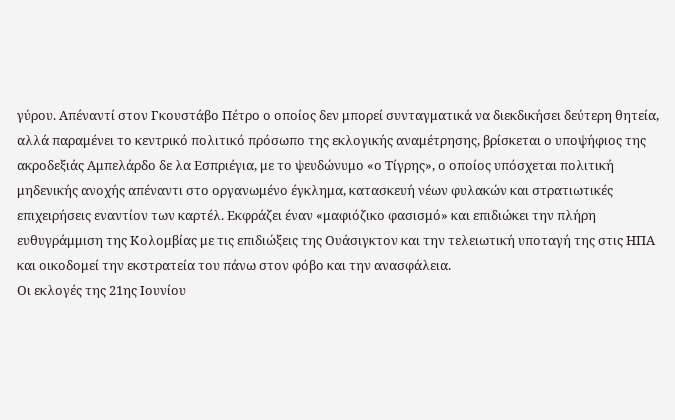γύρου. Απέναντί στον Γκουστάβο Πέτρο ο οποίος δεν μπορεί συνταγματικά να διεκδικήσει δεύτερη θητεία, αλλά παραμένει το κεντρικό πολιτικό πρόσωπο της εκλογικής αναμέτρησης, βρίσκεται ο υποψήφιος της ακροδεξιάς Αμπελάρδο δε λα Εσπριέγια, με το ψευδώνυμο «ο Τίγρης», ο οποίος υπόσχεται πολιτική μηδενικής ανοχής απέναντι στο οργανωμένο έγκλημα, κατασκευή νέων φυλακών και στρατιωτικές επιχειρήσεις εναντίον των καρτέλ. Εκφράζει έναν «μαφιόζικο φασισμό» και επιδιώκει την πλήρη ευθυγράμμιση της Κολομβίας με τις επιδιώξεις της Ουάσιγκτον και την τελειωτική υποταγή της στις ΗΠΑ και οικοδομεί την εκστρατεία του πάνω στον φόβο και την ανασφάλεια.
Οι εκλογές της 21ης Ιουνίου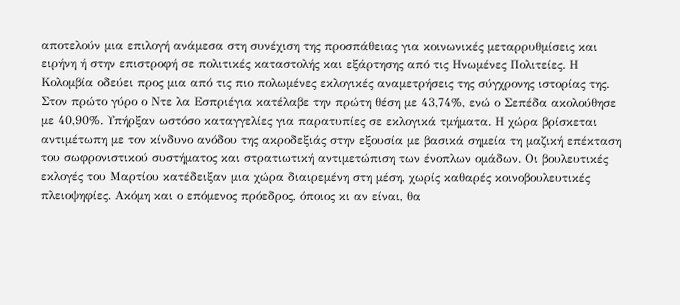αποτελούν μια επιλογή ανάμεσα στη συνέχιση της προσπάθειας για κοινωνικές μεταρρυθμίσεις και ειρήνη ή στην επιστροφή σε πολιτικές καταστολής και εξάρτησης από τις Ηνωμένες Πολιτείες. Η Κολομβία οδεύει προς μια από τις πιο πολωμένες εκλογικές αναμετρήσεις της σύγχρονης ιστορίας της. Στον πρώτο γύρο ο Ντε λα Εσπριέγια κατέλαβε την πρώτη θέση με 43,74%, ενώ ο Σεπέδα ακολούθησε με 40,90%. Υπήρξαν ωστόσο καταγγελίες για παρατυπίες σε εκλογικά τμήματα. Η χώρα βρίσκεται αντιμέτωπη με τον κίνδυνο ανόδου της ακροδεξιάς στην εξουσία με βασικά σημεία τη μαζική επέκταση του σωφρονιστικού συστήματος και στρατιωτική αντιμετώπιση των ένοπλων ομάδων. Οι βουλευτικές εκλογές του Μαρτίου κατέδειξαν μια χώρα διαιρεμένη στη μέση, χωρίς καθαρές κοινοβουλευτικές πλειοψηφίες. Ακόμη και ο επόμενος πρόεδρος, όποιος κι αν είναι, θα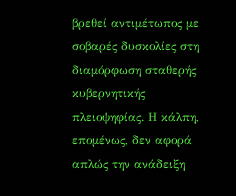βρεθεί αντιμέτωπος με σοβαρές δυσκολίες στη διαμόρφωση σταθερής κυβερνητικής πλειοψηφίας. Η κάλπη, επομένως, δεν αφορά απλώς την ανάδειξη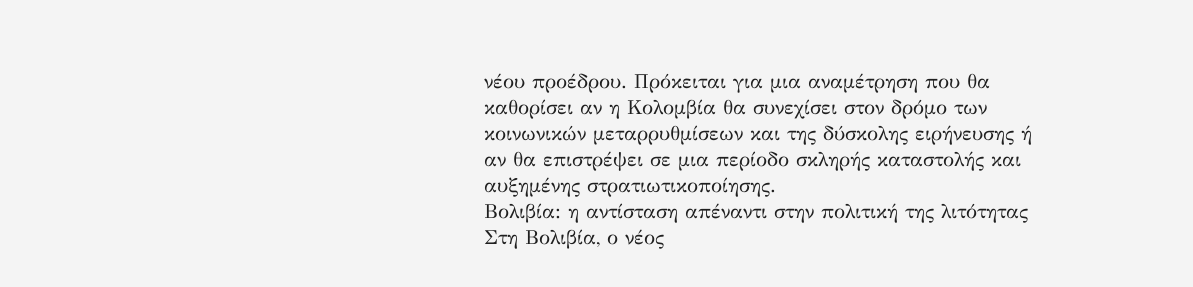νέου προέδρου. Πρόκειται για μια αναμέτρηση που θα καθορίσει αν η Κολομβία θα συνεχίσει στον δρόμο των κοινωνικών μεταρρυθμίσεων και της δύσκολης ειρήνευσης ή αν θα επιστρέψει σε μια περίοδο σκληρής καταστολής και αυξημένης στρατιωτικοποίησης.
Βολιβία: η αντίσταση απέναντι στην πολιτική της λιτότητας
Στη Βολιβία, ο νέος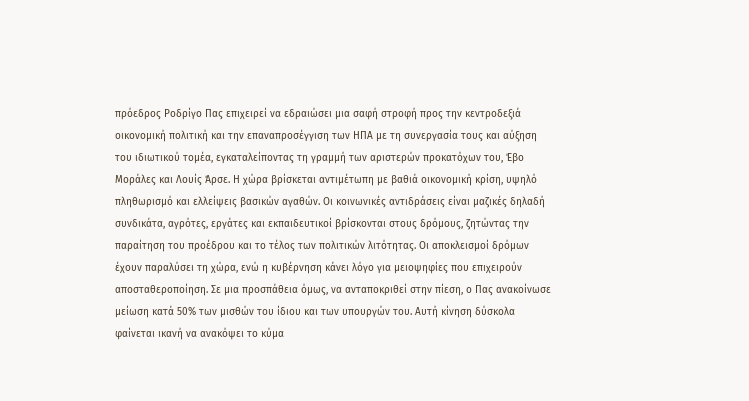πρόεδρος Ροδρίγο Πας επιχειρεί να εδραιώσει μια σαφή στροφή προς την κεντροδεξιά οικονομική πολιτική και την επαναπροσέγγιση των ΗΠΑ με τη συνεργασία τους και αύξηση του ιδιωτικού τομέα, εγκαταλείποντας τη γραμμή των αριστερών προκατόχων του, Έβο Μοράλες και Λουίς Άρσε. Η χώρα βρίσκεται αντιμέτωπη με βαθιά οικονομική κρίση, υψηλό πληθωρισμό και ελλείψεις βασικών αγαθών. Οι κοινωνικές αντιδράσεις είναι μαζικές δηλαδή συνδικάτα, αγρότες, εργάτες και εκπαιδευτικοί βρίσκονται στους δρόμους, ζητώντας την παραίτηση του προέδρου και το τέλος των πολιτικών λιτότητας. Οι αποκλεισμοί δρόμων έχουν παραλύσει τη χώρα, ενώ η κυβέρνηση κάνει λόγο για μειοψηφίες που επιχειρούν αποσταθεροποίηση. Σε μια προσπάθεια όμως, να ανταποκριθεί στην πίεση, ο Πας ανακοίνωσε μείωση κατά 50% των μισθών του ίδιου και των υπουργών του. Αυτή κίνηση δύσκολα φαίνεται ικανή να ανακόψει το κύμα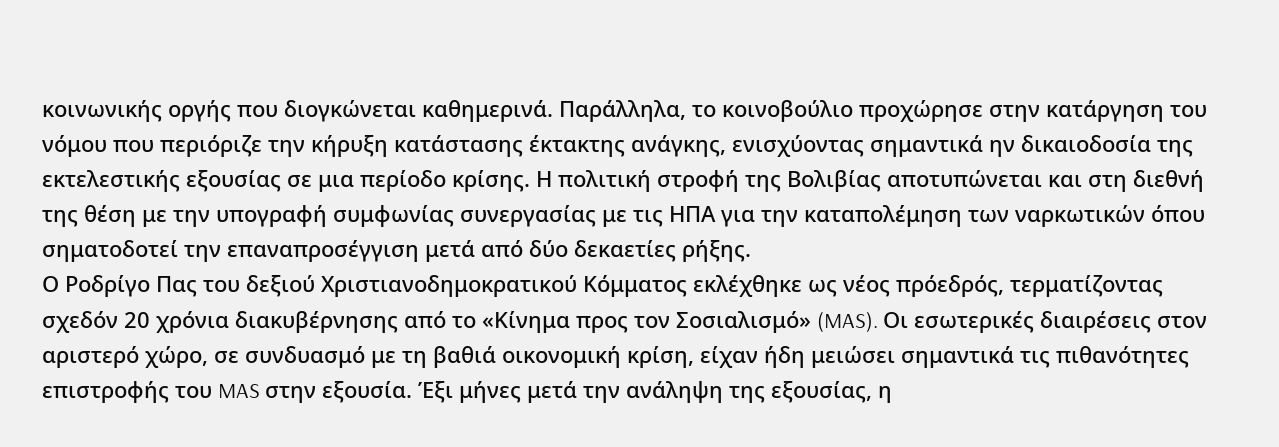κοινωνικής οργής που διογκώνεται καθημερινά. Παράλληλα, το κοινοβούλιο προχώρησε στην κατάργηση του νόμου που περιόριζε την κήρυξη κατάστασης έκτακτης ανάγκης, ενισχύοντας σημαντικά ην δικαιοδοσία της εκτελεστικής εξουσίας σε μια περίοδο κρίσης. Η πολιτική στροφή της Βολιβίας αποτυπώνεται και στη διεθνή της θέση με την υπογραφή συμφωνίας συνεργασίας με τις ΗΠΑ για την καταπολέμηση των ναρκωτικών όπου σηματοδοτεί την επαναπροσέγγιση μετά από δύο δεκαετίες ρήξης.
Ο Ροδρίγο Πας του δεξιού Χριστιανοδημοκρατικού Κόμματος εκλέχθηκε ως νέος πρόεδρός, τερματίζοντας σχεδόν 20 χρόνια διακυβέρνησης από το «Κίνημα προς τον Σοσιαλισμό» (MAS). Οι εσωτερικές διαιρέσεις στον αριστερό χώρο, σε συνδυασμό με τη βαθιά οικονομική κρίση, είχαν ήδη μειώσει σημαντικά τις πιθανότητες επιστροφής του MAS στην εξουσία. Έξι μήνες μετά την ανάληψη της εξουσίας, η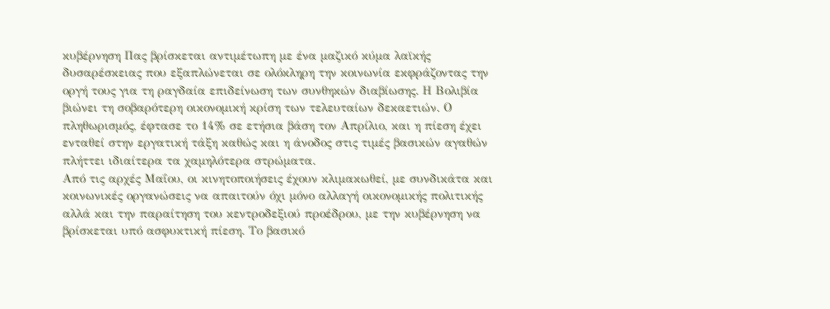κυβέρνηση Πας βρίσκεται αντιμέτωπη με ένα μαζικό κύμα λαϊκής δυσαρέσκειας που εξαπλώνεται σε ολόκληρη την κοινωνία εκφράζοντας την οργή τους για τη ραγδαία επιδείνωση των συνθηκών διαβίωσης. Η Βολιβία βιώνει τη σοβαρότερη οικονομική κρίση των τελευταίων δεκαετιών. Ο πληθωρισμός, έφτασε το 14% σε ετήσια βάση τον Απρίλιο, και η πίεση έχει ενταθεί στην εργατική τάξη καθώς και η άνοδος στις τιμές βασικών αγαθών πλήττει ιδιαίτερα τα χαμηλότερα στρώματα.
Από τις αρχές Μαΐου, οι κινητοποιήσεις έχουν κλιμακωθεί, με συνδικάτα και κοινωνικές οργανώσεις να απαιτούν όχι μόνο αλλαγή οικονομικής πολιτικής αλλά και την παραίτηση του κεντροδεξιού προέδρου, με την κυβέρνηση να βρίσκεται υπό ασφυκτική πίεση. Το βασικό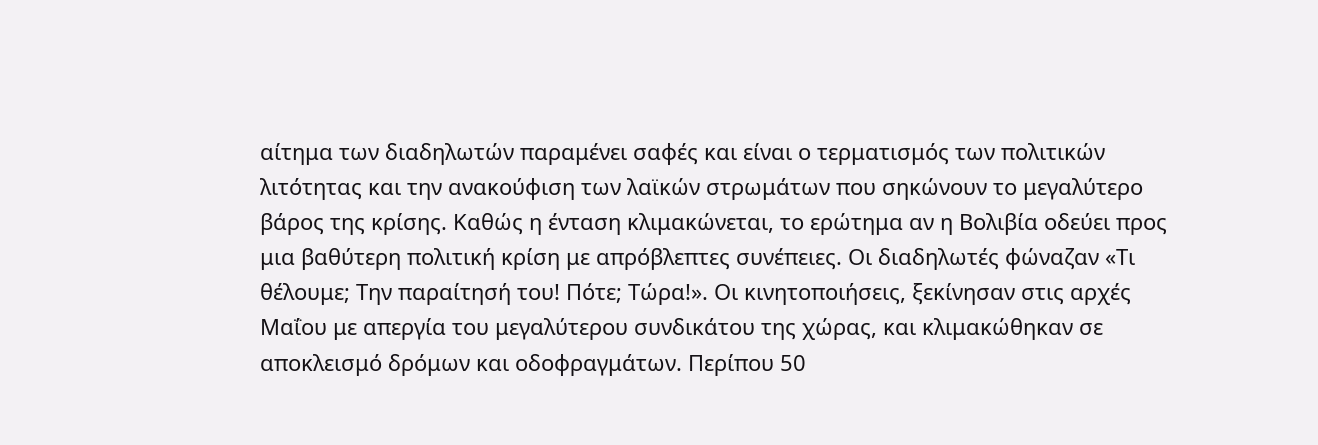αίτημα των διαδηλωτών παραμένει σαφές και είναι ο τερματισμός των πολιτικών λιτότητας και την ανακούφιση των λαϊκών στρωμάτων που σηκώνουν το μεγαλύτερο βάρος της κρίσης. Καθώς η ένταση κλιμακώνεται, το ερώτημα αν η Βολιβία οδεύει προς μια βαθύτερη πολιτική κρίση με απρόβλεπτες συνέπειες. Οι διαδηλωτές φώναζαν «Τι θέλουμε; Την παραίτησή του! Πότε; Τώρα!». Οι κινητοποιήσεις, ξεκίνησαν στις αρχές Μαΐου με απεργία του μεγαλύτερου συνδικάτου της χώρας, και κλιμακώθηκαν σε αποκλεισμό δρόμων και οδοφραγμάτων. Περίπου 50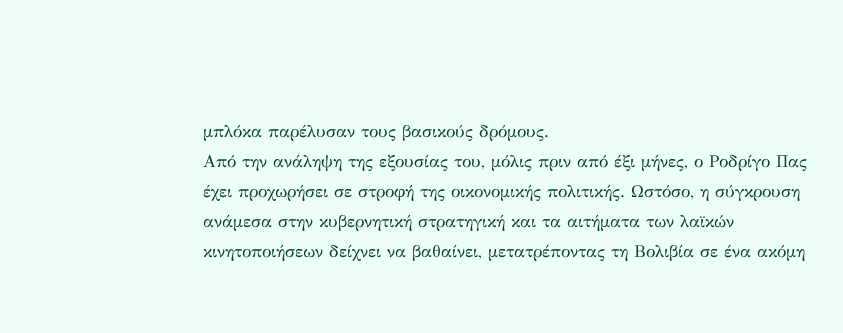μπλόκα παρέλυσαν τους βασικούς δρόμους.
Από την ανάληψη της εξουσίας του, μόλις πριν από έξι μήνες, ο Ροδρίγο Πας έχει προχωρήσει σε στροφή της οικονομικής πολιτικής. Ωστόσο, η σύγκρουση ανάμεσα στην κυβερνητική στρατηγική και τα αιτήματα των λαϊκών κινητοποιήσεων δείχνει να βαθαίνει, μετατρέποντας τη Βολιβία σε ένα ακόμη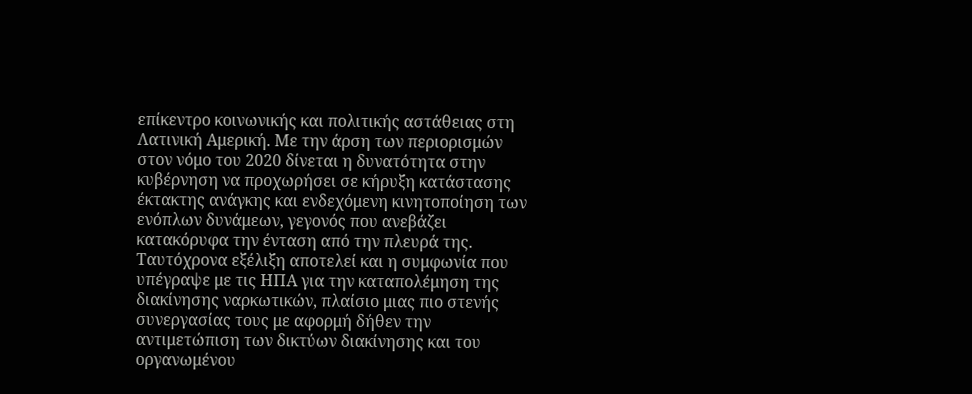επίκεντρο κοινωνικής και πολιτικής αστάθειας στη Λατινική Αμερική. Με την άρση των περιορισμών στον νόμο του 2020 δίνεται η δυνατότητα στην κυβέρνηση να προχωρήσει σε κήρυξη κατάστασης έκτακτης ανάγκης και ενδεχόμενη κινητοποίηση των ενόπλων δυνάμεων, γεγονός που ανεβάζει κατακόρυφα την ένταση από την πλευρά της. Ταυτόχρονα εξέλιξη αποτελεί και η συμφωνία που υπέγραψε με τις ΗΠΑ για την καταπολέμηση της διακίνησης ναρκωτικών, πλαίσιο μιας πιο στενής συνεργασίας τους με αφορμή δήθεν την αντιμετώπιση των δικτύων διακίνησης και του οργανωμένου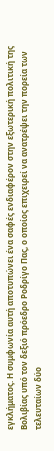εγκλήματος. Η συμφωνία αυτή αποτυπώνει ένα σαφές ενδιαφέρον στην εξωτερική πολιτική της Βολιβίας υπό τον δεξιό πρόεδρο Ροδρίγο Πας, ο οποίος επιχειρεί να ανατρέψει την πορεία των τελευταίων δύο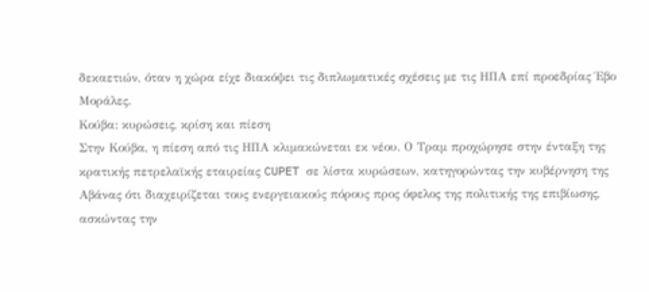δεκαετιών, όταν η χώρα είχε διακόψει τις διπλωματικές σχέσεις με τις ΗΠΑ επί προεδρίας Έβο Μοράλες.
Κούβα: κυρώσεις, κρίση και πίεση
Στην Κούβα, η πίεση από τις ΗΠΑ κλιμακώνεται εκ νέου. Ο Τραμ προχώρησε στην ένταξη της κρατικής πετρελαϊκής εταιρείας CUPET σε λίστα κυρώσεων, κατηγορώντας την κυβέρνηση της Αβάνας ότι διαχειρίζεται τους ενεργειακούς πόρους προς όφελος της πολιτικής της επιβίωσης, ασκώντας την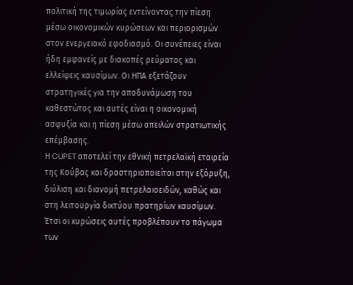πολιτική της τιμωρίας εντείνοντας την πίεση μέσω οικονομικών κυρώσεων και περιορισμών στον ενεργειακό εφοδιασμό. Οι συνέπειες είναι ήδη εμφανείς με διακοπές ρεύματος και ελλείψεις καυσίμων. Οι ΗΠΑ εξετάζουν στρατηγικές για την αποδυνάμωση του καθεστώτος και αυτές είναι η οικονομική ασφυξία και η πίεση μέσω απειλών στρατιωτικής επέμβασης.
Η CUPET αποτελεί την εθνική πετρελαϊκή εταιρεία της Κούβας και δραστηριοποιείται στην εξόρυξη, διύλιση και διανομή πετρελαιοειδών, καθώς και στη λειτουργία δικτύου πρατηρίων καυσίμων. Έτσι οι κυρώσεις αυτές προβλέπουν το πάγωμα των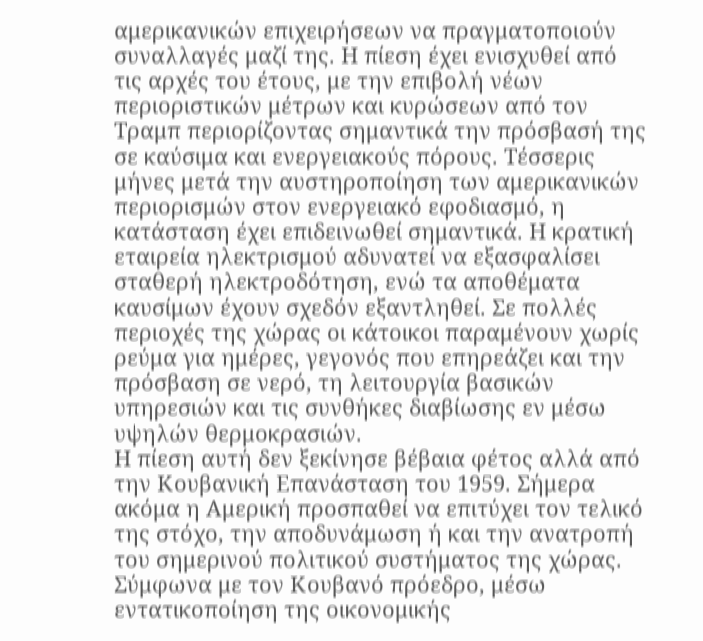αμερικανικών επιχειρήσεων να πραγματοποιούν συναλλαγές μαζί της. Η πίεση έχει ενισχυθεί από τις αρχές του έτους, με την επιβολή νέων περιοριστικών μέτρων και κυρώσεων από τον Τραμπ περιορίζοντας σημαντικά την πρόσβασή της σε καύσιμα και ενεργειακούς πόρους. Τέσσερις μήνες μετά την αυστηροποίηση των αμερικανικών περιορισμών στον ενεργειακό εφοδιασμό, η κατάσταση έχει επιδεινωθεί σημαντικά. Η κρατική εταιρεία ηλεκτρισμού αδυνατεί να εξασφαλίσει σταθερή ηλεκτροδότηση, ενώ τα αποθέματα καυσίμων έχουν σχεδόν εξαντληθεί. Σε πολλές περιοχές της χώρας οι κάτοικοι παραμένουν χωρίς ρεύμα για ημέρες, γεγονός που επηρεάζει και την πρόσβαση σε νερό, τη λειτουργία βασικών υπηρεσιών και τις συνθήκες διαβίωσης εν μέσω υψηλών θερμοκρασιών.
Η πίεση αυτή δεν ξεκίνησε βέβαια φέτος αλλά από την Κουβανική Επανάσταση του 1959. Σήμερα ακόμα η Αμερική προσπαθεί να επιτύχει τον τελικό της στόχο, την αποδυνάμωση ή και την ανατροπή του σημερινού πολιτικού συστήματος της χώρας. Σύμφωνα με τον Κουβανό πρόεδρο, μέσω εντατικοποίηση της οικονομικής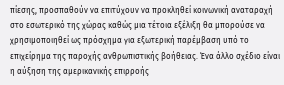πίεσης, προσπαθούν να επιτύχουν να προκληθεί κοινωνική αναταραχή στο εσωτερικό της χώρας καθώς μια τέτοια εξέλιξη θα μπορούσε να χρησιμοποιηθεί ως πρόσχημα για εξωτερική παρέμβαση υπό το επιχείρημα της παροχής ανθρωπιστικής βοήθειας. Ένα άλλο σχέδιο είναι η αύξηση της αμερικανικής επιρροής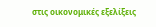στις οικονομικές εξελίξεις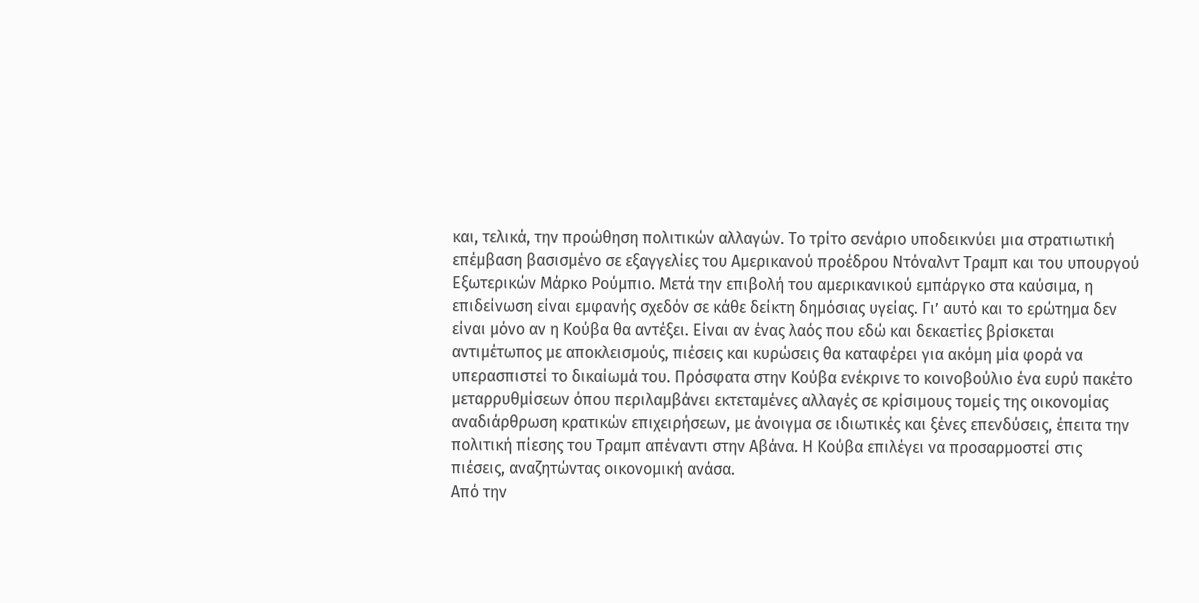και, τελικά, την προώθηση πολιτικών αλλαγών. Το τρίτο σενάριο υποδεικνύει μια στρατιωτική επέμβαση βασισμένο σε εξαγγελίες του Αμερικανού προέδρου Ντόναλντ Τραμπ και του υπουργού Εξωτερικών Μάρκο Ρούμπιο. Μετά την επιβολή του αμερικανικού εμπάργκο στα καύσιμα, η επιδείνωση είναι εμφανής σχεδόν σε κάθε δείκτη δημόσιας υγείας. Γι’ αυτό και το ερώτημα δεν είναι μόνο αν η Κούβα θα αντέξει. Είναι αν ένας λαός που εδώ και δεκαετίες βρίσκεται αντιμέτωπος με αποκλεισμούς, πιέσεις και κυρώσεις θα καταφέρει για ακόμη μία φορά να υπερασπιστεί το δικαίωμά του. Πρόσφατα στην Κούβα ενέκρινε το κοινοβούλιο ένα ευρύ πακέτο μεταρρυθμίσεων όπου περιλαμβάνει εκτεταμένες αλλαγές σε κρίσιμους τομείς της οικονομίας αναδιάρθρωση κρατικών επιχειρήσεων, με άνοιγμα σε ιδιωτικές και ξένες επενδύσεις, έπειτα την πολιτική πίεσης του Τραμπ απέναντι στην Αβάνα. Η Κούβα επιλέγει να προσαρμοστεί στις πιέσεις, αναζητώντας οικονομική ανάσα.
Από την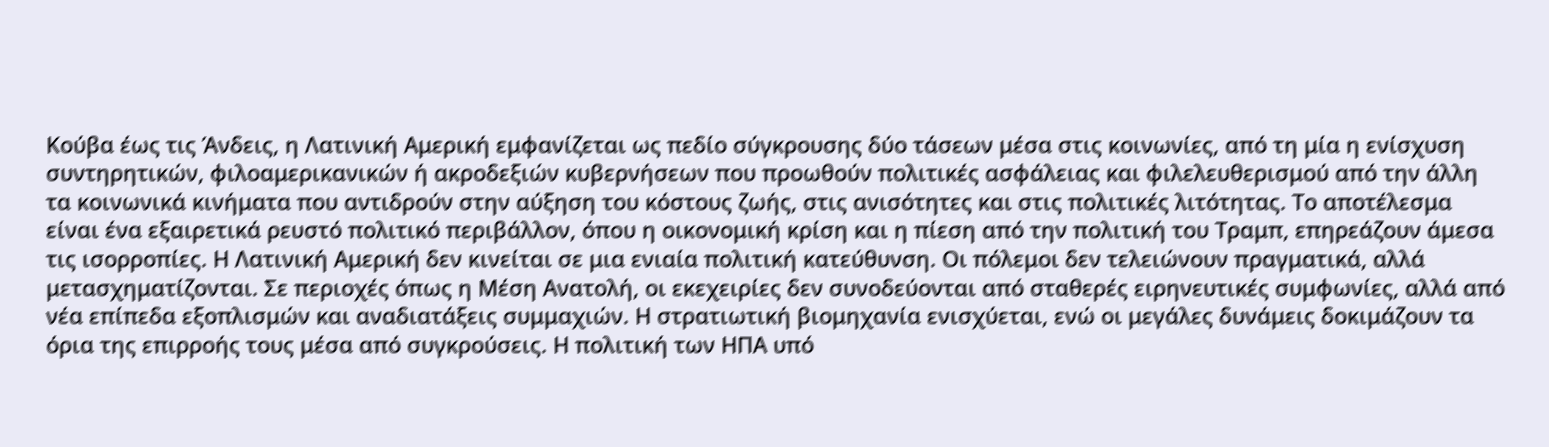Κούβα έως τις Άνδεις, η Λατινική Αμερική εμφανίζεται ως πεδίο σύγκρουσης δύο τάσεων μέσα στις κοινωνίες, από τη μία η ενίσχυση συντηρητικών, φιλοαμερικανικών ή ακροδεξιών κυβερνήσεων που προωθούν πολιτικές ασφάλειας και φιλελευθερισμού από την άλλη τα κοινωνικά κινήματα που αντιδρούν στην αύξηση του κόστους ζωής, στις ανισότητες και στις πολιτικές λιτότητας. Το αποτέλεσμα είναι ένα εξαιρετικά ρευστό πολιτικό περιβάλλον, όπου η οικονομική κρίση και η πίεση από την πολιτική του Τραμπ, επηρεάζουν άμεσα τις ισορροπίες. Η Λατινική Αμερική δεν κινείται σε μια ενιαία πολιτική κατεύθυνση. Οι πόλεμοι δεν τελειώνουν πραγματικά, αλλά μετασχηματίζονται. Σε περιοχές όπως η Μέση Ανατολή, οι εκεχειρίες δεν συνοδεύονται από σταθερές ειρηνευτικές συμφωνίες, αλλά από νέα επίπεδα εξοπλισμών και αναδιατάξεις συμμαχιών. Η στρατιωτική βιομηχανία ενισχύεται, ενώ οι μεγάλες δυνάμεις δοκιμάζουν τα όρια της επιρροής τους μέσα από συγκρούσεις. Η πολιτική των ΗΠΑ υπό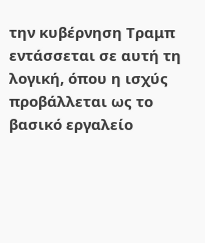την κυβέρνηση Τραμπ εντάσσεται σε αυτή τη λογική, όπου η ισχύς προβάλλεται ως το βασικό εργαλείο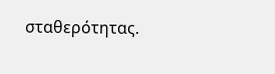σταθερότητας.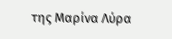της Μαρίνα Λύρα